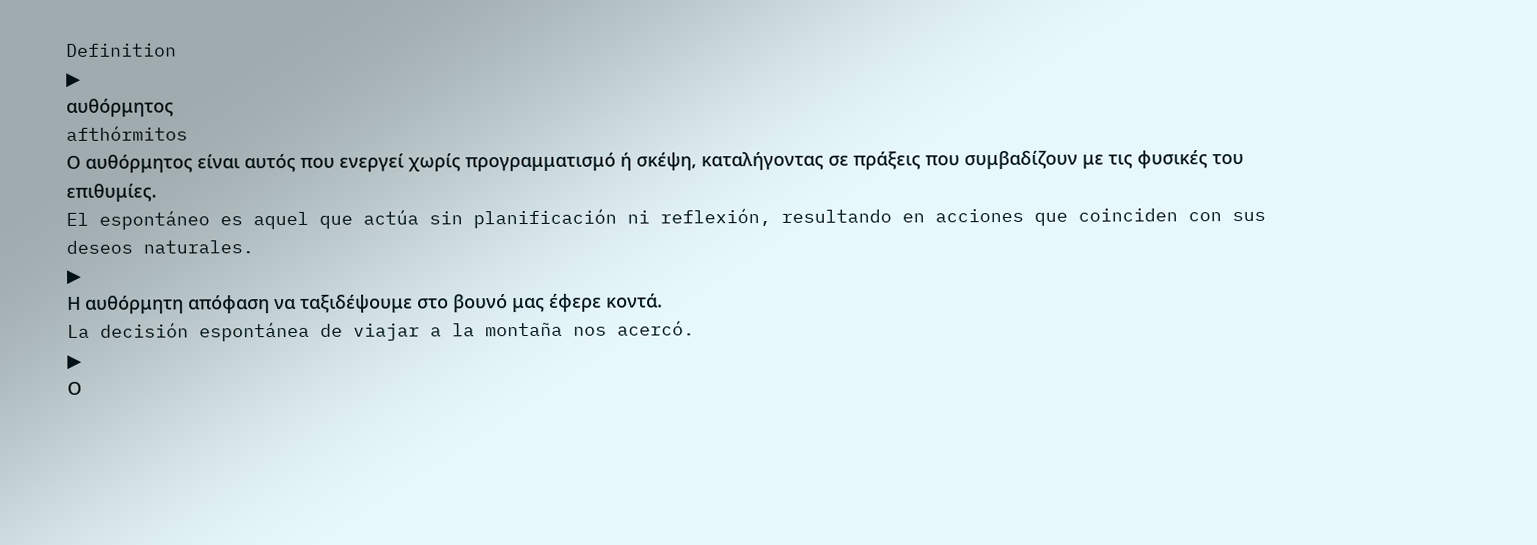Definition
▶
αυθόρμητος
afthórmitos
Ο αυθόρμητος είναι αυτός που ενεργεί χωρίς προγραμματισμό ή σκέψη, καταλήγοντας σε πράξεις που συμβαδίζουν με τις φυσικές του επιθυμίες.
El espontáneo es aquel que actúa sin planificación ni reflexión, resultando en acciones que coinciden con sus deseos naturales.
▶
Η αυθόρμητη απόφαση να ταξιδέψουμε στο βουνό μας έφερε κοντά.
La decisión espontánea de viajar a la montaña nos acercó.
▶
Ο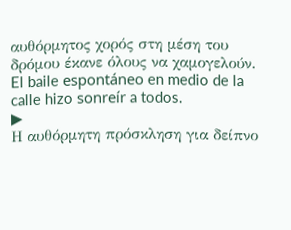αυθόρμητος χορός στη μέση του δρόμου έκανε όλους να χαμογελούν.
El baile espontáneo en medio de la calle hizo sonreír a todos.
▶
Η αυθόρμητη πρόσκληση για δείπνο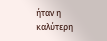ήταν η καλύτερη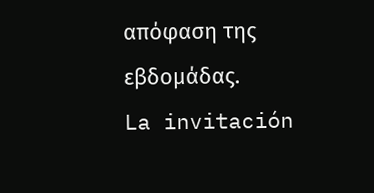απόφαση της εβδομάδας.
La invitación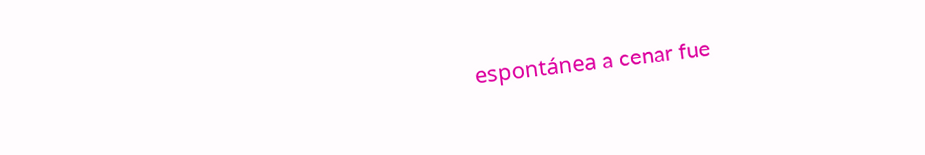espontánea a cenar fue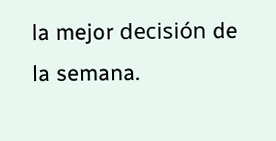la mejor decisión de la semana.